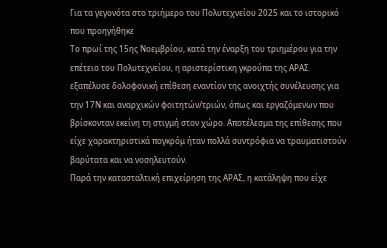Για τα γεγονότα στο τριήμερο του Πολυτεχνείου 2025 και το ιστορικό που προηγήθηκε
Το πρωί της 15ης Νοεμβρίου, κατά την έναρξη του τριημέρου για την επέτειο του Πολυτεχνείου, η αριστερίστικη γκρούπα της ΑΡΑΣ εξαπέλυσε δολοφονική επίθεση εναντίον της ανοιχτής συνέλευσης για την 17Ν και αναρχικών φοιτητών/τριών, όπως και εργαζόμενων που βρίσκονταν εκείνη τη στιγμή στον χώρο. Αποτέλεσμα της επίθεσης που είχε χαρακτηριστικά πογκρόμ ήταν πολλά συντρόφια να τραυματιστούν βαρύτατα και να νοσηλευτούν.
Παρά την κατασταλτική επιχείρηση της ΑΡΑΣ, η κατάληψη που είχε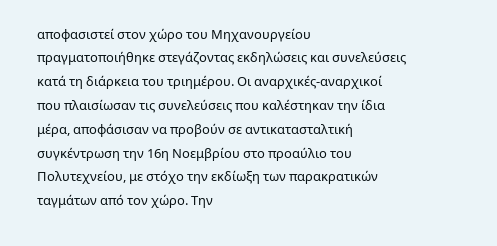αποφασιστεί στον χώρο του Μηχανουργείου πραγματοποιήθηκε στεγάζοντας εκδηλώσεις και συνελεύσεις κατά τη διάρκεια του τριημέρου. Οι αναρχικές-αναρχικοί που πλαισίωσαν τις συνελεύσεις που καλέστηκαν την ίδια μέρα, αποφάσισαν να προβούν σε αντικατασταλτική συγκέντρωση την 16η Νοεμβρίου στο προαύλιο του Πολυτεχνείου, με στόχο την εκδίωξη των παρακρατικών ταγμάτων από τον χώρο. Την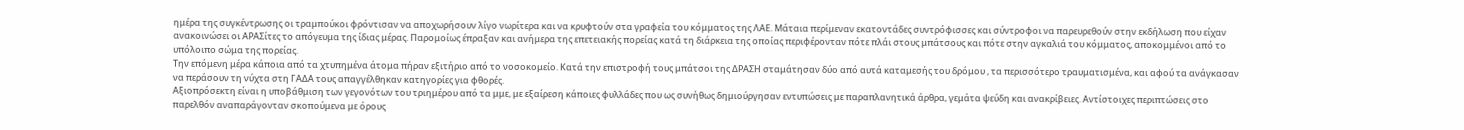ημέρα της συγκέντρωσης οι τραμπούκοι φρόντισαν να αποχωρήσουν λίγο νωρίτερα και να κρυφτούν στα γραφεία του κόμματος της ΛΑΕ. Μάταια περίμεναν εκατοντάδες συντρόφισσες και σύντροφοι να παρευρεθούν στην εκδήλωση που είχαν ανακοινώσει οι ΑΡΑΣίτες το απόγευμα της ίδιας μέρας. Παρομοίως έπραξαν και ανήμερα της επετειακής πορείας κατά τη διάρκεια της οποίας περιφέρονταν πότε πλάι στους μπάτσους και πότε στην αγκαλιά του κόμματος, αποκομμένοι από το υπόλοιπο σώμα της πορείας.
Την επόμενη μέρα κάποια από τα χτυπημένα άτομα πήραν εξιτήριο από το νοσοκομείο. Κατά την επιστροφή τους μπάτσοι της ΔΡΑΣΗ σταμάτησαν δύο από αυτά καταμεσής του δρόμου , τα περισσότερο τραυματισμένα, και αφού τα ανάγκασαν να περάσουν τη νύχτα στη ΓΑΔΑ τους απαγγέλθηκαν κατηγορίες για φθορές.
Αξιοπρόσεκτη είναι η υποβάθμιση των γεγονότων του τριημέρου από τα μμε, με εξαίρεση κάποιες φυλλάδες που ως συνήθως δημιούργησαν εντυπώσεις με παραπλανητικά άρθρα, γεμάτα ψεύδη και ανακρίβειες. Αντίστοιχες περιπτώσεις στο παρελθόν αναπαράγονταν σκοπούμενα με όρους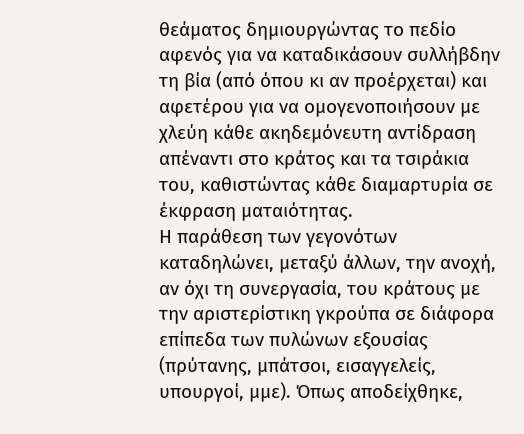θεάματος δημιουργώντας το πεδίο αφενός για να καταδικάσουν συλλήβδην τη βία (από όπου κι αν προέρχεται) και αφετέρου για να ομογενοποιήσουν με χλεύη κάθε ακηδεμόνευτη αντίδραση απέναντι στο κράτος και τα τσιράκια του, καθιστώντας κάθε διαμαρτυρία σε έκφραση ματαιότητας.
Η παράθεση των γεγονότων καταδηλώνει, μεταξύ άλλων, την ανοχή, αν όχι τη συνεργασία, του κράτους με την αριστερίστικη γκρούπα σε διάφορα επίπεδα των πυλώνων εξουσίας (πρύτανης, μπάτσοι, εισαγγελείς, υπουργοί, μμε). Όπως αποδείχθηκε,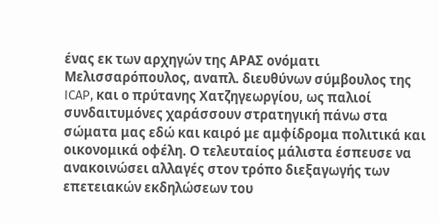ένας εκ των αρχηγών της ΑΡΑΣ ονόματι Μελισσαρόπουλος, αναπλ. διευθύνων σύμβουλος της ICAP, και ο πρύτανης Χατζηγεωργίου, ως παλιοί συνδαιτυμόνες χαράσσουν στρατηγική πάνω στα σώματα μας εδώ και καιρό με αμφίδρομα πολιτικά και οικονομικά οφέλη. Ο τελευταίος μάλιστα έσπευσε να ανακοινώσει αλλαγές στον τρόπο διεξαγωγής των επετειακών εκδηλώσεων του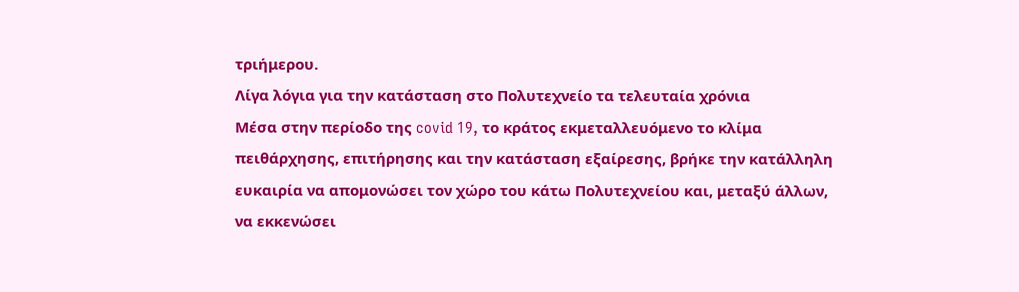τριήμερου.
Λίγα λόγια για την κατάσταση στο Πολυτεχνείο τα τελευταία χρόνια
Μέσα στην περίοδο της covid 19, το κράτος εκμεταλλευόμενο το κλίμα πειθάρχησης, επιτήρησης και την κατάσταση εξαίρεσης, βρήκε την κατάλληλη ευκαιρία να απομονώσει τον χώρο του κάτω Πολυτεχνείου και, μεταξύ άλλων, να εκκενώσει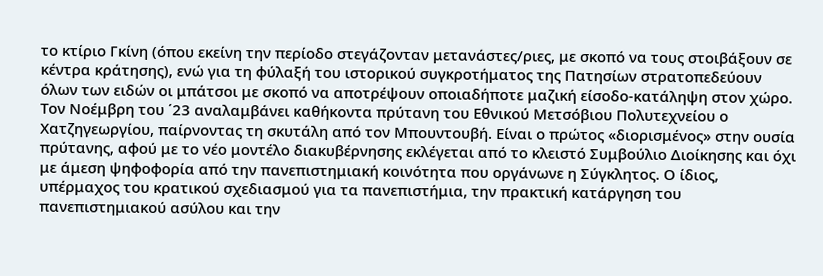το κτίριο Γκίνη (όπου εκείνη την περίοδο στεγάζονταν μετανάστες/ριες, με σκοπό να τους στοιβάξουν σε κέντρα κράτησης), ενώ για τη φύλαξή του ιστορικού συγκροτήματος της Πατησίων στρατοπεδεύουν όλων των ειδών οι μπάτσοι με σκοπό να αποτρέψουν οποιαδήποτε μαζική είσοδο-κατάληψη στον χώρο. Τον Νοέμβρη του ΄23 αναλαμβάνει καθήκοντα πρύτανη του Εθνικού Μετσόβιου Πολυτεχνείου ο Χατζηγεωργίου, παίρνοντας τη σκυτάλη από τον Μπουντουβή. Είναι ο πρώτος «διορισμένος» στην ουσία πρύτανης, αφού με το νέο μοντέλο διακυβέρνησης εκλέγεται από το κλειστό Συμβούλιο Διοίκησης και όχι με άμεση ψηφοφορία από την πανεπιστημιακή κοινότητα που οργάνωνε η Σύγκλητος. Ο ίδιος, υπέρμαχος του κρατικού σχεδιασμού για τα πανεπιστήμια, την πρακτική κατάργηση του πανεπιστημιακού ασύλου και την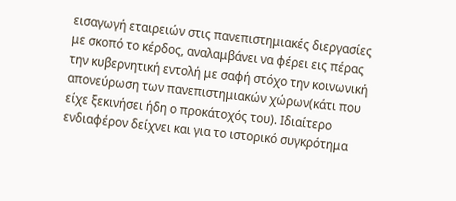εισαγωγή εταιρειών στις πανεπιστημιακές διεργασίες με σκοπό το κέρδος, αναλαμβάνει να φέρει εις πέρας την κυβερνητική εντολή με σαφή στόχο την κοινωνική απονεύρωση των πανεπιστημιακών χώρων(κάτι που είχε ξεκινήσει ήδη ο προκάτοχός του). Ιδιαίτερο ενδιαφέρον δείχνει και για το ιστορικό συγκρότημα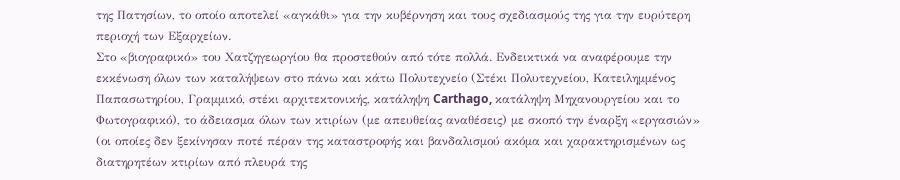της Πατησίων, το οποίο αποτελεί «αγκάθι» για την κυβέρνηση και τους σχεδιασμούς της για την ευρύτερη περιοχή των Εξαρχείων.
Στο «βιογραφικό» του Χατζηγεωργίου θα προστεθούν από τότε πολλά. Ενδεικτικά να αναφέρουμε την εκκένωση όλων των καταλήψεων στο πάνω και κάτω Πολυτεχνείο (Στέκι Πολυτεχνείου, Κατειλημμένος Παπασωτηρίου, Γραμμικό, στέκι αρχιτεκτονικής, κατάληψη Carthago, κατάληψη Μηχανουργείου και το Φωτογραφικό), το άδειασμα όλων των κτιρίων (με απευθείας αναθέσεις) με σκοπό την έναρξη «εργασιών» (οι οποίες δεν ξεκίνησαν ποτέ πέραν της καταστροφής και βανδαλισμού ακόμα και χαρακτηρισμένων ως διατηρητέων κτιρίων από πλευρά της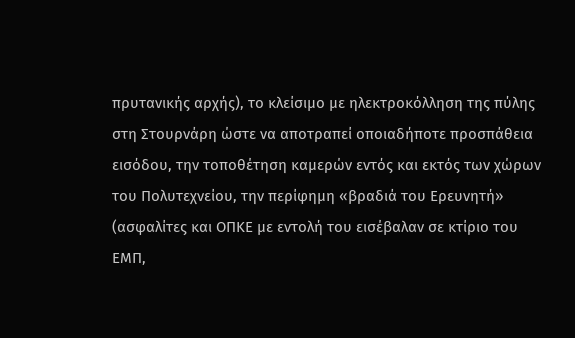πρυτανικής αρχής), το κλείσιμο με ηλεκτροκόλληση της πύλης στη Στουρνάρη ώστε να αποτραπεί οποιαδήποτε προσπάθεια εισόδου, την τοποθέτηση καμερών εντός και εκτός των χώρων του Πολυτεχνείου, την περίφημη «βραδιά του Ερευνητή» (ασφαλίτες και ΟΠΚΕ με εντολή του εισέβαλαν σε κτίριο του ΕΜΠ,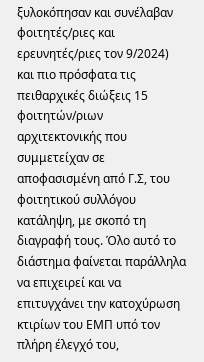ξυλοκόπησαν και συνέλαβαν φοιτητές/ριες και ερευνητές/ριες τον 9/2024) και πιο πρόσφατα τις πειθαρχικές διώξεις 15 φοιτητών/ριων αρχιτεκτονικής που συμμετείχαν σε αποφασισμένη από Γ.Σ, του φοιτητικού συλλόγου κατάληψη, με σκοπό τη διαγραφή τους. Όλο αυτό το διάστημα φαίνεται παράλληλα να επιχειρεί και να επιτυγχάνει την κατοχύρωση κτιρίων του ΕΜΠ υπό τον πλήρη έλεγχό του,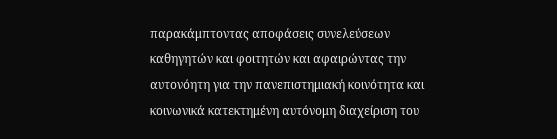παρακάμπτοντας αποφάσεις συνελεύσεων καθηγητών και φοιτητών και αφαιρώντας την αυτονόητη για την πανεπιστημιακή κοινότητα και κοινωνικά κατεκτημένη αυτόνομη διαχείριση του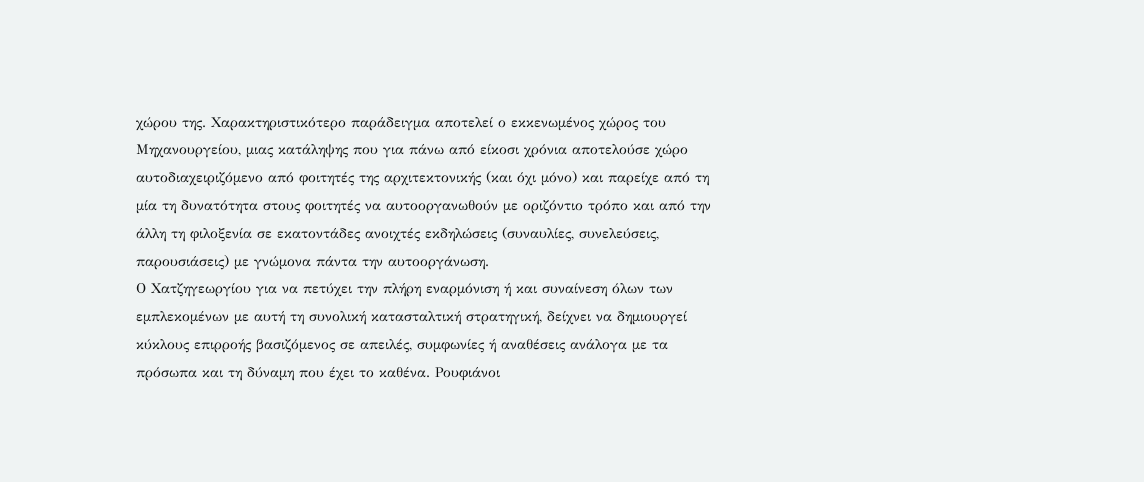χώρου της. Χαρακτηριστικότερο παράδειγμα αποτελεί ο εκκενωμένος χώρος του Μηχανουργείου, μιας κατάληψης που για πάνω από είκοσι χρόνια αποτελούσε χώρο αυτοδιαχειριζόμενο από φοιτητές της αρχιτεκτονικής (και όχι μόνο) και παρείχε από τη μία τη δυνατότητα στους φοιτητές να αυτοοργανωθούν με οριζόντιο τρόπο και από την άλλη τη φιλοξενία σε εκατοντάδες ανοιχτές εκδηλώσεις (συναυλίες, συνελεύσεις, παρουσιάσεις) με γνώμονα πάντα την αυτοοργάνωση.
Ο Χατζηγεωργίου για να πετύχει την πλήρη εναρμόνιση ή και συναίνεση όλων των εμπλεκομένων με αυτή τη συνολική κατασταλτική στρατηγική, δείχνει να δημιουργεί κύκλους επιρροής βασιζόμενος σε απειλές, συμφωνίες ή αναθέσεις ανάλογα με τα πρόσωπα και τη δύναμη που έχει το καθένα. Ρουφιάνοι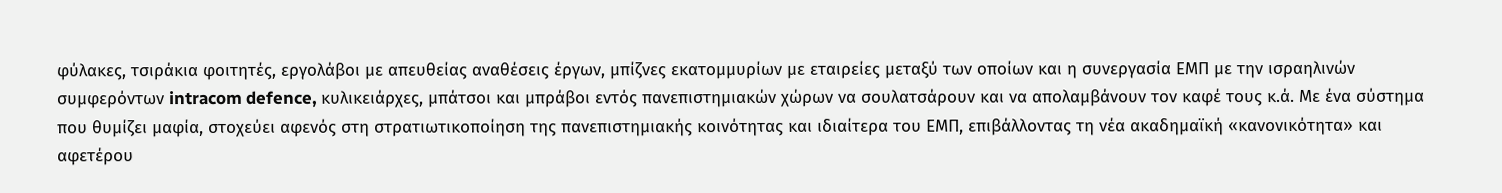φύλακες, τσιράκια φοιτητές, εργολάβοι με απευθείας αναθέσεις έργων, μπίζνες εκατομμυρίων με εταιρείες μεταξύ των οποίων και η συνεργασία ΕΜΠ με την ισραηλινών συμφερόντων intracom defence, κυλικειάρχες, μπάτσοι και μπράβοι εντός πανεπιστημιακών χώρων να σουλατσάρουν και να απολαμβάνουν τον καφέ τους κ.ά. Με ένα σύστημα που θυμίζει μαφία, στοχεύει αφενός στη στρατιωτικοποίηση της πανεπιστημιακής κοινότητας και ιδιαίτερα του ΕΜΠ, επιβάλλοντας τη νέα ακαδημαϊκή «κανονικότητα» και αφετέρου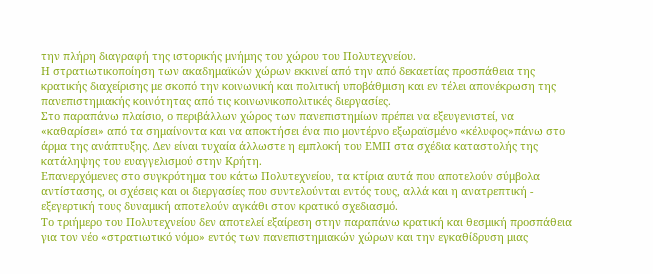την πλήρη διαγραφή της ιστορικής μνήμης του χώρου του Πολυτεχνείου.
Η στρατιωτικοποίηση των ακαδημαϊκών χώρων εκκινεί από την από δεκαετίας προσπάθεια της κρατικής διαχείρισης με σκοπό την κοινωνική και πολιτική υποβάθμιση και εν τέλει απονέκρωση της πανεπιστημιακής κοινότητας από τις κοινωνικοπολιτικές διεργασίες.
Στο παραπάνω πλαίσιο, ο περιβάλλων χώρος των πανεπιστημίων πρέπει να εξευγενιστεί, να «καθαρίσει» από τα σημαίνοντα και να αποκτήσει ένα πιο μοντέρνο εξωραϊσμένο «κέλυφος»πάνω στο άρμα της ανάπτυξης. Δεν είναι τυχαία άλλωστε η εμπλοκή του ΕΜΠ στα σχέδια καταστολής της κατάληψης του ευαγγελισμού στην Κρήτη.
Επανερχόμενες στο συγκρότημα του κάτω Πολυτεχνείου, τα κτίρια αυτά που αποτελούν σύμβολα αντίστασης, οι σχέσεις και οι διεργασίες που συντελούνται εντός τους, αλλά και η ανατρεπτική - εξεγερτική τους δυναμική αποτελούν αγκάθι στον κρατικό σχεδιασμό.
Το τριήμερο του Πολυτεχνείου δεν αποτελεί εξαίρεση στην παραπάνω κρατική και θεσμική προσπάθεια για τον νέο «στρατιωτικό νόμο» εντός των πανεπιστημιακών χώρων και την εγκαθίδρυση μιας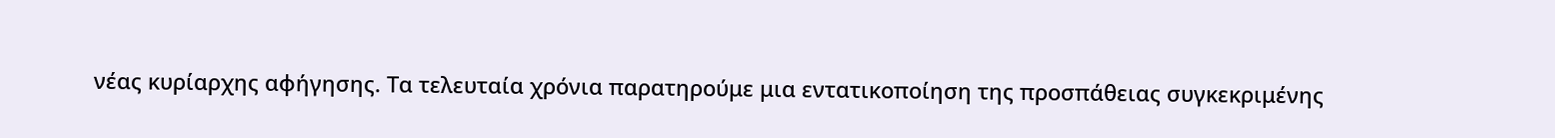νέας κυρίαρχης αφήγησης. Τα τελευταία χρόνια παρατηρούμε μια εντατικοποίηση της προσπάθειας συγκεκριμένης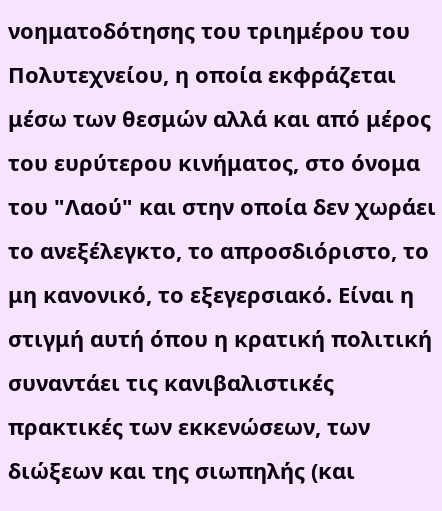νοηματοδότησης του τριημέρου του Πολυτεχνείου, η οποία εκφράζεται μέσω των θεσμών αλλά και από μέρος του ευρύτερου κινήματος, στο όνομα του "Λαού" και στην οποία δεν χωράει το ανεξέλεγκτο, το απροσδιόριστο, το μη κανονικό, το εξεγερσιακό. Είναι η στιγμή αυτή όπου η κρατική πολιτική συναντάει τις κανιβαλιστικές πρακτικές των εκκενώσεων, των διώξεων και της σιωπηλής (και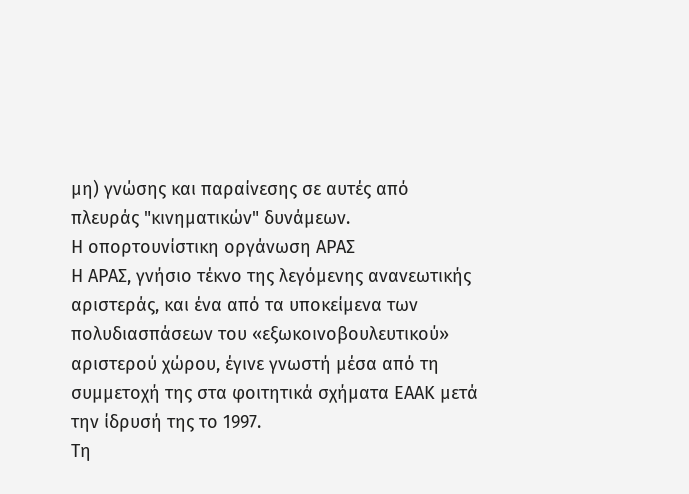μη) γνώσης και παραίνεσης σε αυτές από πλευράς "κινηματικών" δυνάμεων.
Η οπορτουνίστικη οργάνωση ΑΡΑΣ
Η ΑΡΑΣ, γνήσιο τέκνο της λεγόμενης ανανεωτικής αριστεράς, και ένα από τα υποκείμενα των πολυδιασπάσεων του «εξωκοινοβουλευτικού» αριστερού χώρου, έγινε γνωστή μέσα από τη συμμετοχή της στα φοιτητικά σχήματα ΕΑΑΚ μετά την ίδρυσή της το 1997.
Τη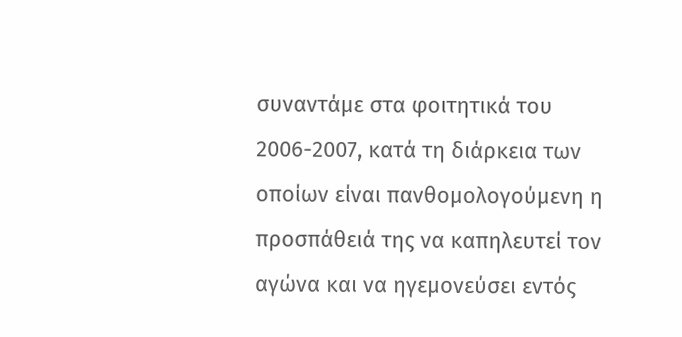συναντάμε στα φοιτητικά του 2006-2007, κατά τη διάρκεια των οποίων είναι πανθομολογούμενη η προσπάθειά της να καπηλευτεί τον αγώνα και να ηγεμονεύσει εντός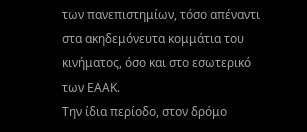των πανεπιστημίων, τόσο απέναντι στα ακηδεμόνευτα κομμάτια του κινήματος, όσο και στο εσωτερικό των ΕΑΑΚ.
Την ίδια περίοδο, στον δρόμο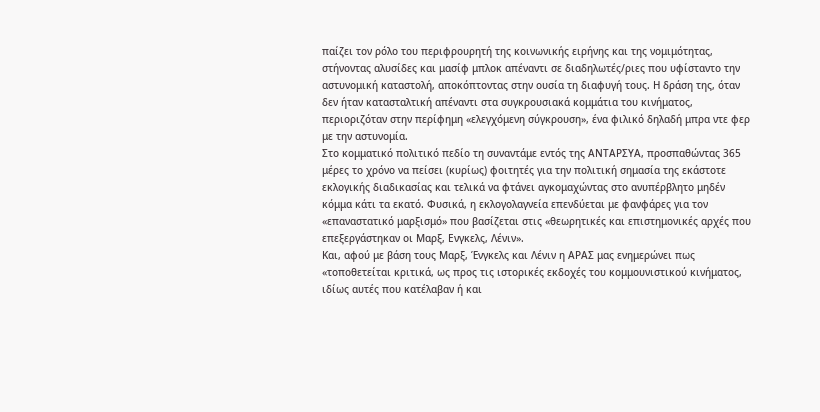παίζει τον ρόλο του περιφρουρητή της κοινωνικής ειρήνης και της νομιμότητας, στήνοντας αλυσίδες και μασίφ μπλοκ απέναντι σε διαδηλωτές/ριες που υφίσταντο την αστυνομική καταστολή, αποκόπτοντας στην ουσία τη διαφυγή τους. Η δράση της, όταν δεν ήταν κατασταλτική απέναντι στα συγκρουσιακά κομμάτια του κινήματος, περιοριζόταν στην περίφημη «ελεγχόμενη σύγκρουση», ένα φιλικό δηλαδή μπρα ντε φερ με την αστυνομία.
Στο κομματικό πολιτικό πεδίο τη συναντάμε εντός της ΑΝΤΑΡΣΥΑ, προσπαθώντας 365 μέρες το χρόνο να πείσει (κυρίως) φοιτητές για την πολιτική σημασία της εκάστοτε εκλογικής διαδικασίας και τελικά να φτάνει αγκομαχώντας στο ανυπέρβλητο μηδέν κόμμα κάτι τα εκατό. Φυσικά, η εκλογολαγνεία επενδύεται με φανφάρες για τον «επαναστατικό μαρξισμό» που βασίζεται στις «θεωρητικές και επιστημονικές αρχές που επεξεργάστηκαν οι Μαρξ, Ενγκελς, Λένιν».
Και, αφού με βάση τους Μαρξ, Ένγκελς και Λένιν η ΑΡΑΣ μας ενημερώνει πως «τοποθετείται κριτικά, ως προς τις ιστορικές εκδοχές του κομμουνιστικού κινήματος, ιδίως αυτές που κατέλαβαν ή και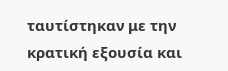ταυτίστηκαν με την κρατική εξουσία και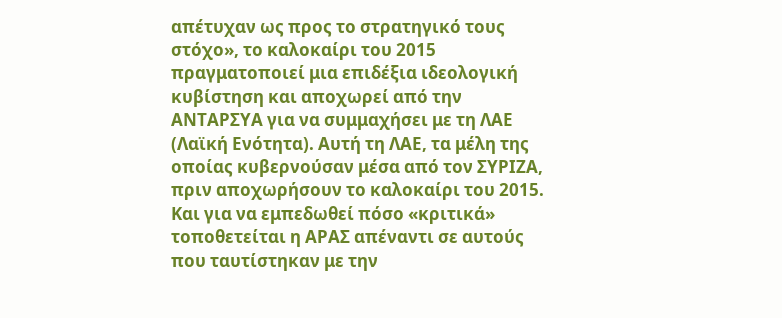απέτυχαν ως προς το στρατηγικό τους στόχο», το καλοκαίρι του 2015 πραγματοποιεί μια επιδέξια ιδεολογική κυβίστηση και αποχωρεί από την ΑΝΤΑΡΣΥΑ για να συμμαχήσει με τη ΛΑΕ (Λαϊκή Ενότητα). Αυτή τη ΛΑΕ, τα μέλη της οποίας κυβερνούσαν μέσα από τον ΣΥΡΙΖΑ, πριν αποχωρήσουν το καλοκαίρι του 2015.
Και για να εμπεδωθεί πόσο «κριτικά» τοποθετείται η ΑΡΑΣ απέναντι σε αυτούς που ταυτίστηκαν με την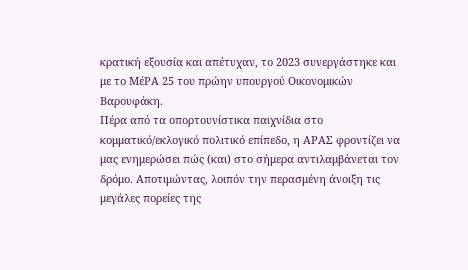κρατική εξουσία και απέτυχαν, το 2023 συνεργάστηκε και με το ΜέΡΑ 25 του πρώην υπουργού Οικονομικών Βαρουφάκη.
Πέρα από τα οπορτουνίστικα παιχνίδια στο κομματικό/εκλογικό πολιτικό επίπεδο, η ΑΡΑΣ φροντίζει να μας ενημερώσει πώς (και) στο σήμερα αντιλαμβάνεται τον δρόμο. Αποτιμώντας, λοιπόν την περασμένη άνοιξη τις μεγάλες πορείες της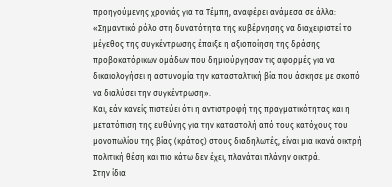προηγούμενης χρονιάς για τα Τέμπη, αναφέρει ανάμεσα σε άλλα:
«Σημαντικό ρόλο στη δυνατότητα της κυβέρνησης να διαχειριστεί το μέγεθος της συγκέντρωσης έπαιξε η αξιοποίηση της δράσης προβοκατόρικων ομάδων που δημιούργησαν τις αφορμές για να δικαιολογήσει η αστυνομία την κατασταλτική βία που άσκησε με σκοπό να διαλύσει την συγκέντρωση».
Και, εάν κανείς πιστεύει ότι η αντιστροφή της πραγματικότητας και η μετατόπιση της ευθύνης για την καταστολή από τους κατόχους του μονοπωλίου της βίας (κράτος) στους διαδηλωτές, είναι μια ικανά οικτρή πολιτική θέση και πιο κάτω δεν έχει, πλανάται πλάνην οικτρά.
Στην ίδια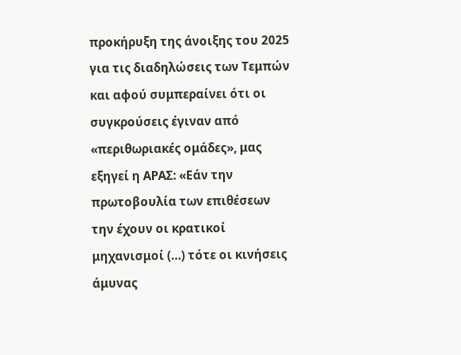προκήρυξη της άνοιξης του 2025 για τις διαδηλώσεις των Τεμπών και αφού συμπεραίνει ότι οι συγκρούσεις έγιναν από «περιθωριακές ομάδες», μας εξηγεί η ΑΡΑΣ: «Εάν την πρωτοβουλία των επιθέσεων την έχουν οι κρατικοί μηχανισμοί (…) τότε οι κινήσεις άμυνας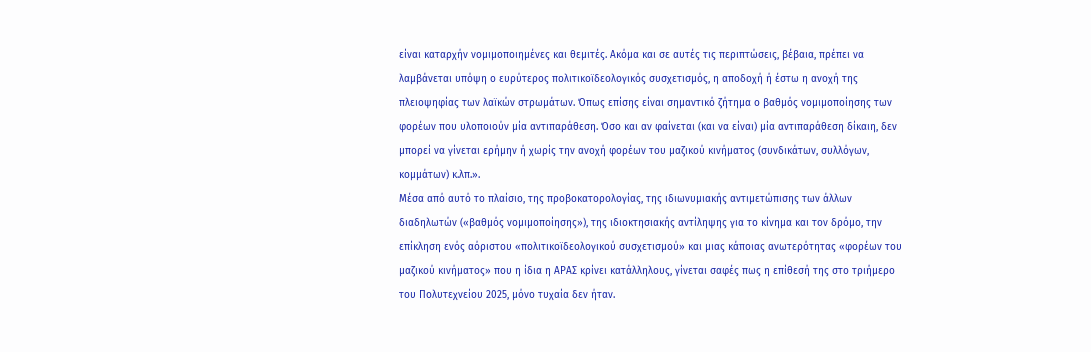είναι καταρχήν νομιμοποιημένες και θεμιτές. Ακόμα και σε αυτές τις περιπτώσεις, βέβαια, πρέπει να λαμβάνεται υπόψη ο ευρύτερος πολιτικοϊδεολογικός συσχετισμός, η αποδοχή ή έστω η ανοχή της πλειοψηφίας των λαϊκών στρωμάτων. Όπως επίσης είναι σημαντικό ζήτημα ο βαθμός νομιμοποίησης των φορέων που υλοποιούν μία αντιπαράθεση. Όσο και αν φαίνεται (και να είναι) μία αντιπαράθεση δίκαιη, δεν μπορεί να γίνεται ερήμην ή χωρίς την ανοχή φορέων του μαζικού κινήματος (συνδικάτων, συλλόγων, κομμάτων) κ.λπ.».
Μέσα από αυτό το πλαίσιο, της προβοκατορολογίας, της ιδιωνυμιακής αντιμετώπισης των άλλων διαδηλωτών («βαθμός νομιμοποίησης»), της ιδιοκτησιακής αντίληψης για το κίνημα και τον δρόμο, την επίκληση ενός αόριστου «πολιτικοϊδεολογικού συσχετισμού» και μιας κάποιας ανωτερότητας «φορέων του μαζικού κινήματος» που η ίδια η ΑΡΑΣ κρίνει κατάλληλους, γίνεται σαφές πως η επίθεσή της στο τριήμερο του Πολυτεχνείου 2025, μόνο τυχαία δεν ήταν.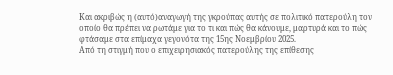Και ακριβώς η (αυτό)αναγωγή της γκρούπας αυτής σε πολιτικό πατερούλη τον οποίο θα πρέπει να ρωτάμε για το τι και πώς θα κάνουμε, μαρτυρά και το πώς φτάσαμε στα επίμαχα γεγονότα της 15ης Νοεμβρίου 2025.
Από τη στιγμή που ο επιχειρησιακός πατερούλης της επίθεσης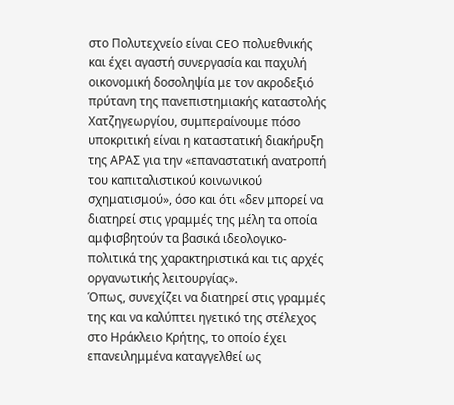στο Πολυτεχνείο είναι CEO πολυεθνικής και έχει αγαστή συνεργασία και παχυλή οικονομική δοσοληψία με τον ακροδεξιό πρύτανη της πανεπιστημιακής καταστολής Χατζηγεωργίου, συμπεραίνουμε πόσο υποκριτική είναι η καταστατική διακήρυξη της ΑΡΑΣ για την «επαναστατική ανατροπή του καπιταλιστικού κοινωνικού σχηματισμού», όσο και ότι «δεν μπορεί να διατηρεί στις γραμμές της μέλη τα οποία αμφισβητούν τα βασικά ιδεολογικο-πολιτικά της χαρακτηριστικά και τις αρχές οργανωτικής λειτουργίας».
Όπως, συνεχίζει να διατηρεί στις γραμμές της και να καλύπτει ηγετικό της στέλεχος στο Ηράκλειο Κρήτης, το οποίο έχει επανειλημμένα καταγγελθεί ως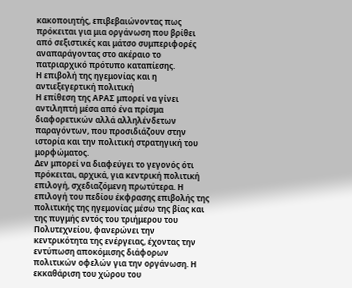κακοποιητής, επιβεβαιώνοντας πως πρόκειται για μια οργάνωση που βρίθει από σεξιστικές και μάτσο συμπεριφορές αναπαράγοντας στο ακέραιο το πατριαρχικό πρότυπο καταπίεσης.
Η επιβολή της ηγεμονίας και η αντιεξεγερτική πολιτική
Η επίθεση της ΑΡΑΣ μπορεί να γίνει αντιληπτή μέσα από ένα πρίσμα διαφορετικών αλλά αλληλένδετων παραγόντων, που προσιδιάζουν στην ιστορία και την πολιτική στρατηγική του μορφώματος.
Δεν μπορεί να διαφεύγει το γεγονός ότι πρόκειται, αρχικά, για κεντρική πολιτική επιλογή, σχεδιαζόμενη πρωτύτερα. Η επιλογή του πεδίου έκφρασης επιβολής της πολιτικής της ηγεμονίας μέσω της βίας και της πυγμής εντός του τριήμερου του Πολυτεχνείου, φανερώνει την κεντρικότητα της ενέργειας, έχοντας την εντύπωση αποκόμισης διάφορων πολιτικών οφελών για την οργάνωση. Η εκκαθάριση του χώρου του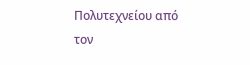Πολυτεχνείου από τον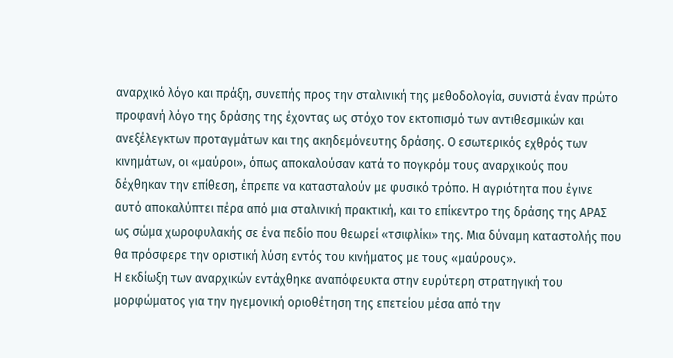αναρχικό λόγο και πράξη, συνεπής προς την σταλινική της μεθοδολογία, συνιστά έναν πρώτο προφανή λόγο της δράσης της έχοντας ως στόχο τον εκτοπισμό των αντιθεσμικών και ανεξέλεγκτων προταγμάτων και της ακηδεμόνευτης δράσης. Ο εσωτερικός εχθρός των κινημάτων, οι «μαύροι», όπως αποκαλούσαν κατά το πογκρόμ τους αναρχικούς που δέχθηκαν την επίθεση, έπρεπε να κατασταλούν με φυσικό τρόπο. Η αγριότητα που έγινε αυτό αποκαλύπτει πέρα από μια σταλινική πρακτική, και το επίκεντρο της δράσης της ΑΡΑΣ ως σώμα χωροφυλακής σε ένα πεδίο που θεωρεί «τσιφλίκι» της. Μια δύναμη καταστολής που θα πρόσφερε την οριστική λύση εντός του κινήματος με τους «μαύρους».
Η εκδίωξη των αναρχικών εντάχθηκε αναπόφευκτα στην ευρύτερη στρατηγική του μορφώματος για την ηγεμονική οριοθέτηση της επετείου μέσα από την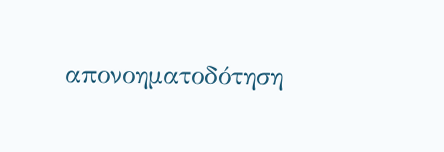απονοηματοδότηση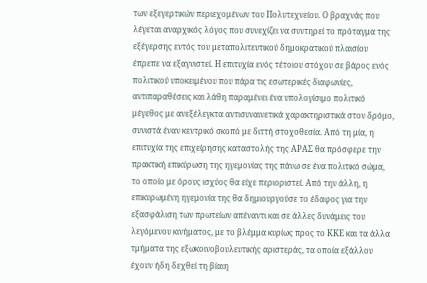των εξεγερτικών περιεχομένων του Πολυτεχνείου. Ο βραχνάς που λέγεται αναρχικός λόγος που συνεχίζει να συντηρεί το πρόταγμα της εξέγερσης εντός του μεταπολιτευτικού δημοκρατικού πλαισίου έπρεπε να εξαγνιστεί. Η επιτυχία ενός τέτοιου στόχου σε βάρος ενός πολιτικού υποκειμένου που πάρα τις εσωτερικές διαφωνίες, αντιπαραθέσεις και λάθη παραμένει ένα υπολογίσιμο πολιτικό μέγεθος με ανεξέλεγκτα αντισυναινετικά χαρακτηριστικά στον δρόμο, συνιστά έναν κεντρικό σκοπό με διττή στοχοθεσία. Από τη μία, η επιτυχία της επιχείρησης καταστολής της ΑΡΑΣ θα πρόσφερε την πρακτική επικύρωση της ηγεμονίας της πάνω σε ένα πολιτικό σώμα, το οποίο με όρους ισχύος θα είχε περιοριστεί. Από την άλλη, η επικυρωμένη ηγεμονία της θα δημιουργούσε το έδαφος για την εξασφάλιση των πρωτείων απέναντι και σε άλλες δυνάμεις του λεγόμενου κινήματος, με το βλέμμα κυρίως προς το ΚΚΕ και τα άλλα τμήματα της εξωκοινοβουλευτικής αριστεράς, τα οποία εξάλλου έχουν ήδη δεχθεί τη βίαιη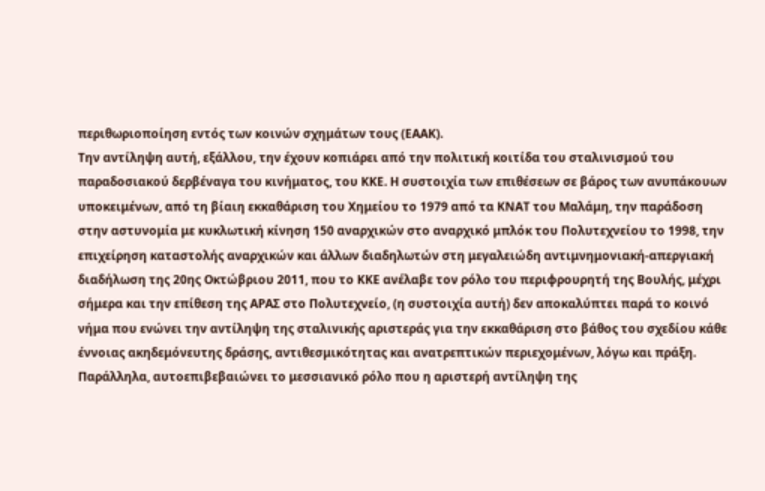περιθωριοποίηση εντός των κοινών σχημάτων τους (ΕΑΑΚ).
Την αντίληψη αυτή, εξάλλου, την έχουν κοπιάρει από την πολιτική κοιτίδα του σταλινισμού του παραδοσιακού δερβέναγα του κινήματος, του ΚΚΕ. Η συστοιχία των επιθέσεων σε βάρος των ανυπάκουων υποκειμένων, από τη βίαιη εκκαθάριση του Χημείου το 1979 από τα ΚΝΑΤ του Μαλάμη, την παράδοση στην αστυνομία με κυκλωτική κίνηση 150 αναρχικών στο αναρχικό μπλόκ του Πολυτεχνείου το 1998, την επιχείρηση καταστολής αναρχικών και άλλων διαδηλωτών στη μεγαλειώδη αντιμνημονιακή-απεργιακή διαδήλωση της 20ης Οκτώβριου 2011, που το ΚΚΕ ανέλαβε τον ρόλο του περιφρουρητή της Βουλής, μέχρι σήμερα και την επίθεση της ΑΡΑΣ στο Πολυτεχνείο, (η συστοιχία αυτή) δεν αποκαλύπτει παρά το κοινό νήμα που ενώνει την αντίληψη της σταλινικής αριστεράς για την εκκαθάριση στο βάθος του σχεδίου κάθε έννοιας ακηδεμόνευτης δράσης, αντιθεσμικότητας και ανατρεπτικών περιεχομένων, λόγω και πράξη.
Παράλληλα, αυτοεπιβεβαιώνει το μεσσιανικό ρόλο που η αριστερή αντίληψη της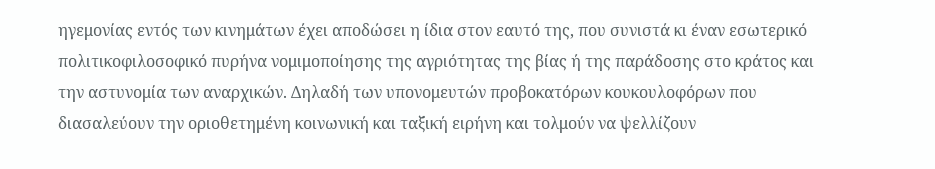ηγεμονίας εντός των κινημάτων έχει αποδώσει η ίδια στον εαυτό της, που συνιστά κι έναν εσωτερικό πολιτικoφιλοσοφικό πυρήνα νομιμοποίησης της αγριότητας της βίας ή της παράδοσης στο κράτος και την αστυνομία των αναρχικών. Δηλαδή των υπονομευτών προβοκατόρων κουκουλοφόρων που διασαλεύουν την οριοθετημένη κοινωνική και ταξική ειρήνη και τολμούν να ψελλίζουν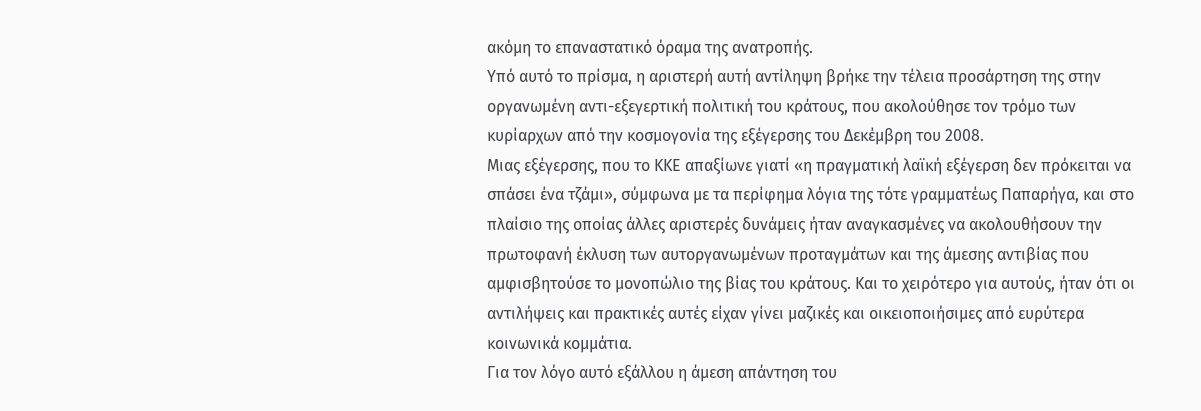ακόμη το επαναστατικό όραμα της ανατροπής.
Υπό αυτό το πρίσμα, η αριστερή αυτή αντίληψη βρήκε την τέλεια προσάρτηση της στην οργανωμένη αντι-εξεγερτική πολιτική του κράτους, που ακολούθησε τον τρόμο των κυρίαρχων από την κοσμογονία της εξέγερσης του Δεκέμβρη του 2008.
Μιας εξέγερσης, που το ΚΚΕ απαξίωνε γιατί «η πραγματική λαϊκή εξέγερση δεν πρόκειται να σπάσει ένα τζάμι», σύμφωνα με τα περίφημα λόγια της τότε γραμματέως Παπαρήγα, και στο πλαίσιο της οποίας άλλες αριστερές δυνάμεις ήταν αναγκασμένες να ακολουθήσουν την πρωτοφανή έκλυση των αυτοργανωμένων προταγμάτων και της άμεσης αντιβίας που αμφισβητούσε το μονοπώλιο της βίας του κράτους. Και το χειρότερο για αυτούς, ήταν ότι οι αντιλήψεις και πρακτικές αυτές είχαν γίνει μαζικές και οικειοποιήσιμες από ευρύτερα κοινωνικά κομμάτια.
Για τον λόγο αυτό εξάλλου η άμεση απάντηση του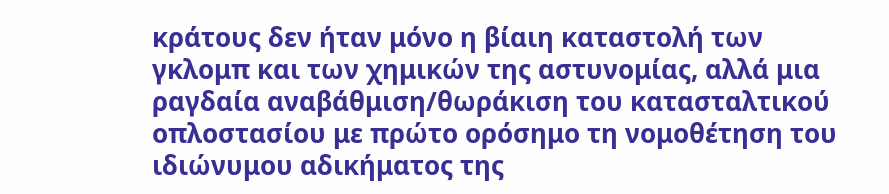κράτους δεν ήταν μόνο η βίαιη καταστολή των γκλομπ και των χημικών της αστυνομίας, αλλά μια ραγδαία αναβάθμιση/θωράκιση του κατασταλτικού οπλοστασίου με πρώτο ορόσημο τη νομοθέτηση του ιδιώνυμου αδικήματος της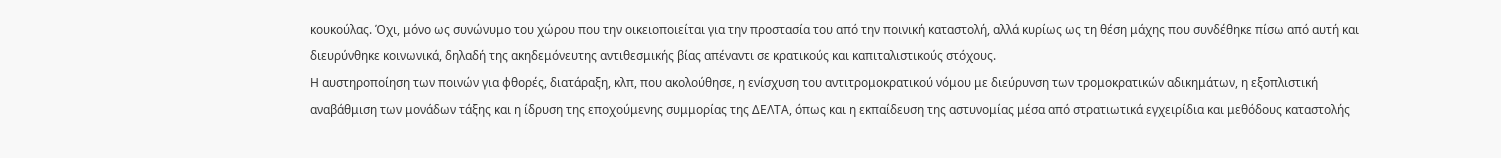κουκούλας. Όχι, μόνο ως συνώνυμο του χώρου που την οικειοποιείται για την προστασία του από την ποινική καταστολή, αλλά κυρίως ως τη θέση μάχης που συνδέθηκε πίσω από αυτή και διευρύνθηκε κοινωνικά, δηλαδή της ακηδεμόνευτης αντιθεσμικής βίας απέναντι σε κρατικούς και καπιταλιστικούς στόχους.
Η αυστηροποίηση των ποινών για φθορές, διατάραξη, κλπ, που ακολούθησε, η ενίσχυση του αντιτρομοκρατικού νόμου με διεύρυνση των τρομοκρατικών αδικημάτων, η εξοπλιστική αναβάθμιση των μονάδων τάξης και η ίδρυση της εποχούμενης συμμορίας της ΔΕΛΤΑ, όπως και η εκπαίδευση της αστυνομίας μέσα από στρατιωτικά εγχειρίδια και μεθόδους καταστολής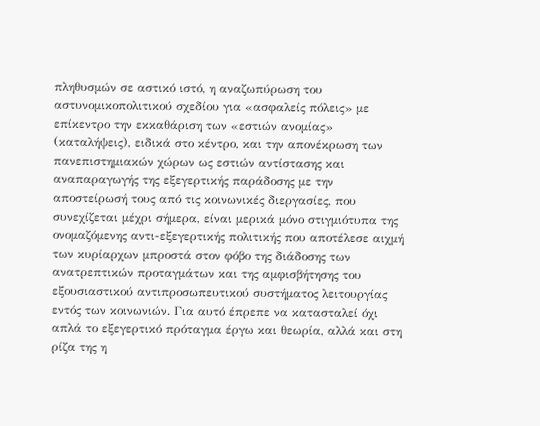πληθυσμών σε αστικό ιστό, η αναζωπύρωση του αστυνομικοπολιτικού σχεδίου για «ασφαλείς πόλεις» με επίκεντρο την εκκαθάριση των «εστιών ανομίας» (καταλήψεις), ειδικά στο κέντρο, και την απονέκρωση των πανεπιστημιακών χώρων ως εστιών αντίστασης και αναπαραγωγής της εξεγερτικής παράδοσης με την αποστείρωσή τους από τις κοινωνικές διεργασίες, που συνεχίζεται μέχρι σήμερα, είναι μερικά μόνο στιγμιότυπα της ονομαζόμενης αντι-εξεγερτικής πολιτικής που αποτέλεσε αιχμή των κυρίαρχων μπροστά στον φόβο της διάδοσης των ανατρεπτικών προταγμάτων και της αμφισβήτησης του εξουσιαστικού αντιπροσωπευτικού συστήματος λειτουργίας εντός των κοινωνιών. Για αυτό έπρεπε να κατασταλεί όχι απλά το εξεγερτικό πρόταγμα έργω και θεωρία, αλλά και στη ρίζα της η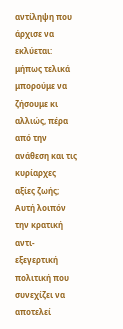αντίληψη που άρχισε να εκλύεται: μήπως τελικά μπορούμε να ζήσουμε κι αλλιώς, πέρα από την ανάθεση και τις κυρίαρχες αξίες ζωής;
Αυτή λοιπόν την κρατική αντι-εξεγερτική πολιτική που συνεχίζει να αποτελεί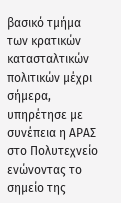βασικό τμήμα των κρατικών κατασταλτικών πολιτικών μέχρι σήμερα, υπηρέτησε με συνέπεια η ΑΡΑΣ στο Πολυτεχνείο ενώνοντας το σημείο της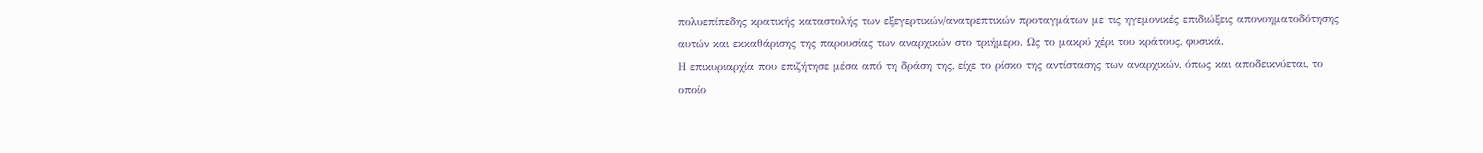πολυεπίπεδης κρατικής καταστολής των εξεγερτικών/ανατρεπτικών προταγμάτων με τις ηγεμονικές επιδιώξεις απονοηματοδότησης αυτών και εκκαθάρισης της παρουσίας των αναρχικών στο τριήμερο. Ως το μακρύ χέρι του κράτους, φυσικά.
Η επικυριαρχία που επιζήτησε μέσα από τη δράση της, είχε το ρίσκο της αντίστασης των αναρχικών, όπως και αποδεικνύεται, το οποίο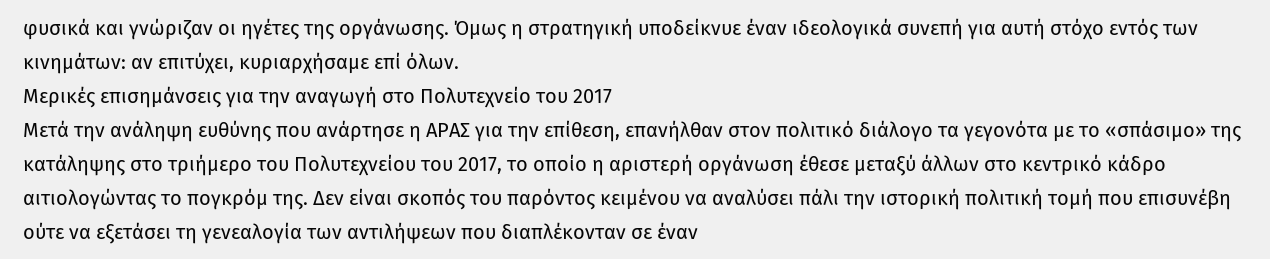φυσικά και γνώριζαν οι ηγέτες της οργάνωσης. Όμως η στρατηγική υποδείκνυε έναν ιδεολογικά συνεπή για αυτή στόχο εντός των κινημάτων: αν επιτύχει, κυριαρχήσαμε επί όλων.
Μερικές επισημάνσεις για την αναγωγή στο Πολυτεχνείο του 2017
Μετά την ανάληψη ευθύνης που ανάρτησε η ΑΡΑΣ για την επίθεση, επανήλθαν στον πολιτικό διάλογο τα γεγονότα με το «σπάσιμο» της κατάληψης στο τριήμερο του Πολυτεχνείου του 2017, το οποίο η αριστερή οργάνωση έθεσε μεταξύ άλλων στο κεντρικό κάδρο αιτιολογώντας το πογκρόμ της. Δεν είναι σκοπός του παρόντος κειμένου να αναλύσει πάλι την ιστορική πολιτική τομή που επισυνέβη ούτε να εξετάσει τη γενεαλογία των αντιλήψεων που διαπλέκονταν σε έναν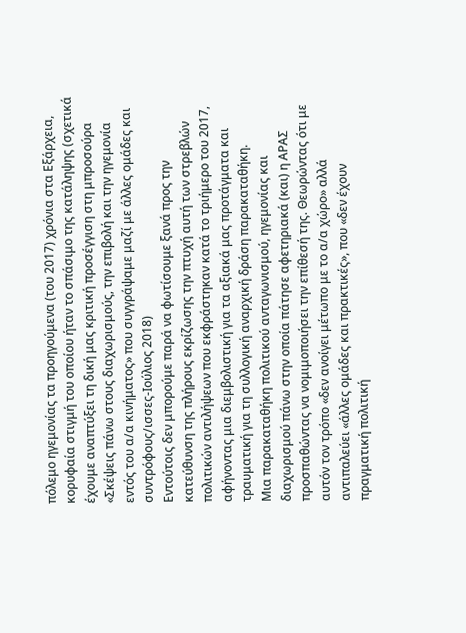πόλεμο ηγεμονίας τα προηγούμενα (του 2017) χρόνια στα Εξάρχεια, κορυφαία στιγμή του οποίου ήταν το σπάσιμο της κατάληψης (σχετικά έχουμε αναπτύξει τη δική μας κριτική προσέγγιση στη μπροσούρα «Σκέψεις πάνω στους διαχωρισμούς, την επιβολή και την ηγεμονία εντός του α/α κινήματος» που συγγράψαμε μαζί με άλλες ομάδες και συντρόφους/ισσες-Ιούλιος 2018)
Εντούτοις δεν μπορούμε παρά να φωτίσουμε ξανά προς την κατεύθυνση της πλήρους εκρίζωσης την πτυχή αυτή των στρεβλών πολιτικών αντιλήψεων που εκφράστηκαν κατά το τριήμερο του 2017, αφήνοντας μια διεμβολιστική για τα αξιακά μας προτάγματα και τραυματική για τη συλλογική αναρχική δράση παρακαταθήκη.
Μια παρακαταθήκη πολιτικού ανταγωνισμού, ηγεμονίας και διαχωρισμού πάνω στην οποία πάτησε αφετηριακά (και) η ΑΡΑΣ προσπαθώντας να νομιμοποιήσει την επίθεσή της. Θεωρώντας ότι με αυτόν τον τρόπο «δεν ανοίγει μέτωπο με το α/α χώρο» αλλά αντιπαλεύει «άλλες ομάδες και πρακτικές», που «δεν έχουν πραγματική πολιτική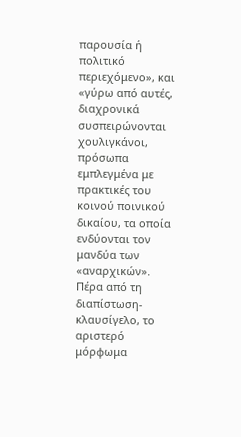παρουσία ή πολιτικό περιεχόμενο», και «γύρω από αυτές, διαχρονικά συσπειρώνονται χουλιγκάνοι, πρόσωπα εμπλεγμένα με πρακτικές του κοινού ποινικού δικαίου, τα οποία ενδύονται τον μανδύα των «αναρχικών».
Πέρα από τη διαπίστωση-κλαυσίγελο, το αριστερό μόρφωμα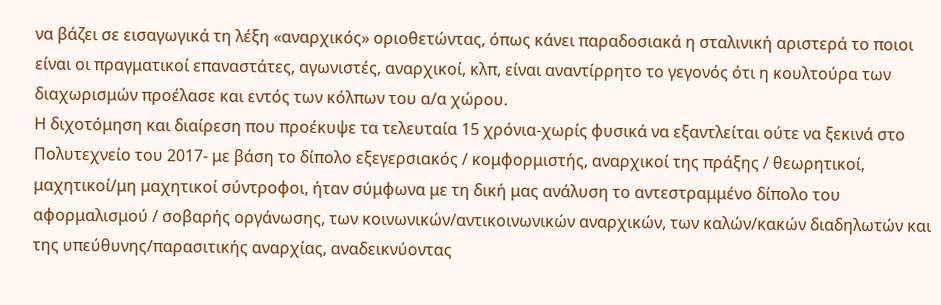να βάζει σε εισαγωγικά τη λέξη «αναρχικός» οριοθετώντας, όπως κάνει παραδοσιακά η σταλινική αριστερά το ποιοι είναι οι πραγματικοί επαναστάτες, αγωνιστές, αναρχικοί, κλπ, είναι αναντίρρητο το γεγονός ότι η κουλτούρα των διαχωρισμών προέλασε και εντός των κόλπων του α/α χώρου.
Η διχοτόμηση και διαίρεση που προέκυψε τα τελευταία 15 χρόνια-χωρίς φυσικά να εξαντλείται ούτε να ξεκινά στο Πολυτεχνείο του 2017- με βάση το δίπολο εξεγερσιακός / κομφορμιστής, αναρχικοί της πράξης / θεωρητικοί, μαχητικοί/μη μαχητικοί σύντροφοι, ήταν σύμφωνα με τη δική μας ανάλυση το αντεστραμμένο δίπολο του αφορμαλισμού / σοβαρής οργάνωσης, των κοινωνικών/αντικοινωνικών αναρχικών, των καλών/κακών διαδηλωτών και της υπεύθυνης/παρασιτικής αναρχίας, αναδεικνύοντας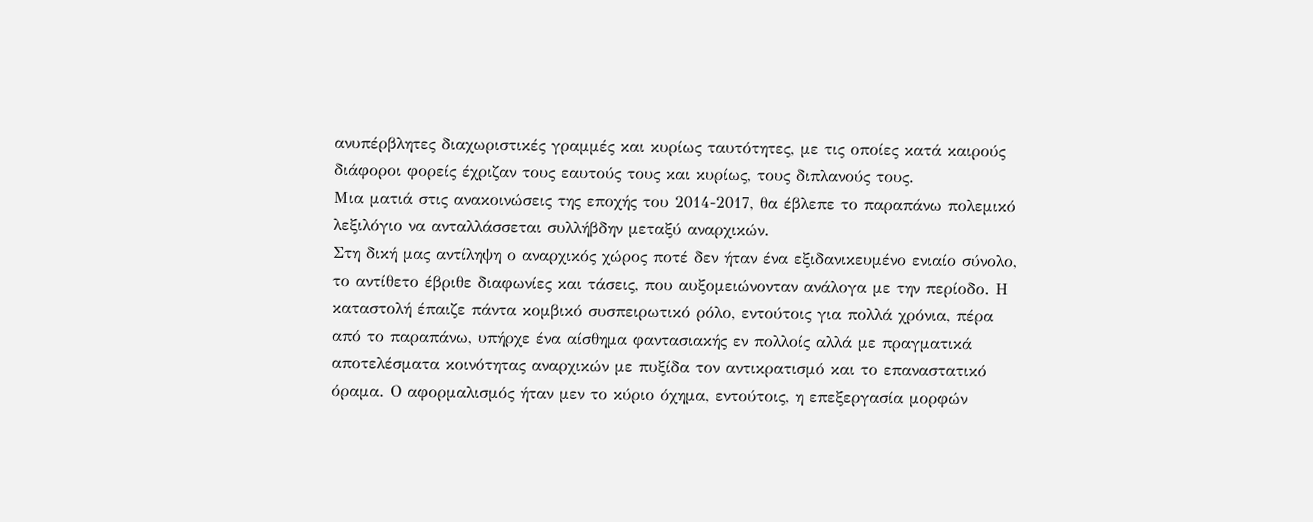ανυπέρβλητες διαχωριστικές γραμμές και κυρίως ταυτότητες, με τις οποίες κατά καιρούς διάφοροι φορείς έχριζαν τους εαυτούς τους και κυρίως, τους διπλανούς τους.
Μια ματιά στις ανακοινώσεις της εποχής του 2014-2017, θα έβλεπε το παραπάνω πολεμικό λεξιλόγιο να ανταλλάσσεται συλλήβδην μεταξύ αναρχικών.
Στη δική μας αντίληψη ο αναρχικός χώρος ποτέ δεν ήταν ένα εξιδανικευμένο ενιαίο σύνολο, το αντίθετο έβριθε διαφωνίες και τάσεις, που αυξομειώνονταν ανάλογα με την περίοδο. Η καταστολή έπαιζε πάντα κομβικό συσπειρωτικό ρόλο, εντούτοις για πολλά χρόνια, πέρα από το παραπάνω, υπήρχε ένα αίσθημα φαντασιακής εν πολλοίς αλλά με πραγματικά αποτελέσματα κοινότητας αναρχικών με πυξίδα τον αντικρατισμό και το επαναστατικό όραμα. Ο αφορμαλισμός ήταν μεν το κύριο όχημα, εντούτοις, η επεξεργασία μορφών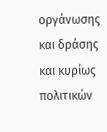οργάνωσης και δράσης και κυρίως πολιτικών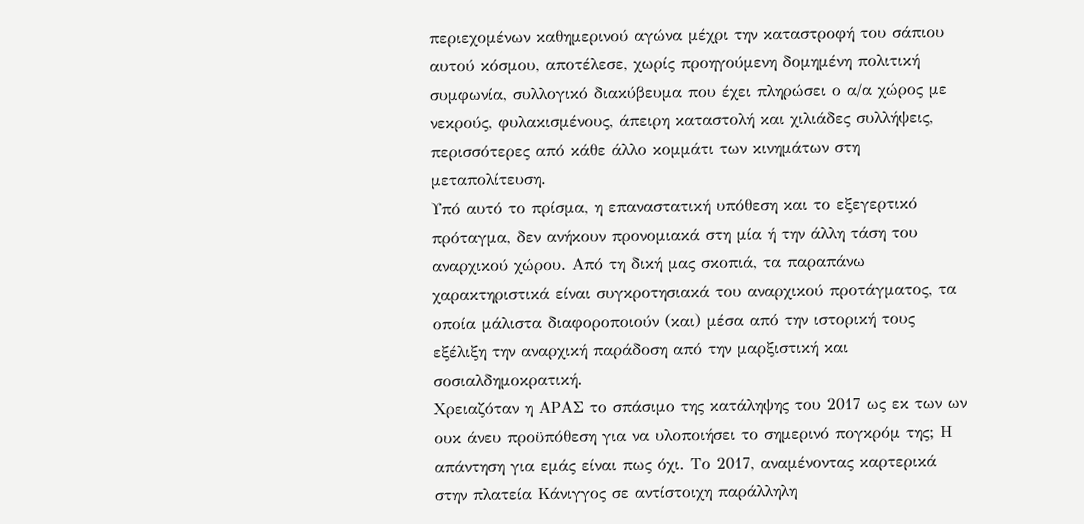περιεχομένων καθημερινού αγώνα μέχρι την καταστροφή του σάπιου αυτού κόσμου, αποτέλεσε, χωρίς προηγούμενη δομημένη πολιτική συμφωνία, συλλογικό διακύβευμα που έχει πληρώσει ο α/α χώρος με νεκρούς, φυλακισμένους, άπειρη καταστολή και χιλιάδες συλλήψεις, περισσότερες από κάθε άλλο κομμάτι των κινημάτων στη μεταπολίτευση.
Υπό αυτό το πρίσμα, η επαναστατική υπόθεση και το εξεγερτικό πρόταγμα, δεν ανήκουν προνομιακά στη μία ή την άλλη τάση του αναρχικού χώρου. Από τη δική μας σκοπιά, τα παραπάνω χαρακτηριστικά είναι συγκροτησιακά του αναρχικού προτάγματος, τα οποία μάλιστα διαφοροποιούν (και) μέσα από την ιστορική τους εξέλιξη την αναρχική παράδοση από την μαρξιστική και σοσιαλδημοκρατική.
Χρειαζόταν η ΑΡΑΣ το σπάσιμο της κατάληψης του 2017 ως εκ των ων ουκ άνευ προϋπόθεση για να υλοποιήσει το σημερινό πογκρόμ της; Η απάντηση για εμάς είναι πως όχι. Το 2017, αναμένοντας καρτερικά στην πλατεία Κάνιγγος σε αντίστοιχη παράλληλη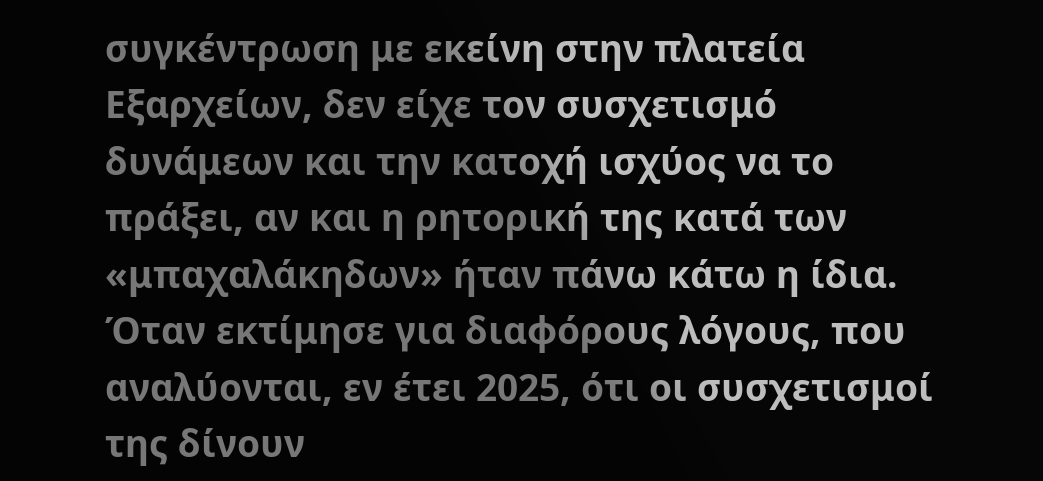συγκέντρωση με εκείνη στην πλατεία Εξαρχείων, δεν είχε τον συσχετισμό δυνάμεων και την κατοχή ισχύος να το πράξει, αν και η ρητορική της κατά των «μπαχαλάκηδων» ήταν πάνω κάτω η ίδια. Όταν εκτίμησε για διαφόρους λόγους, που αναλύονται, εν έτει 2025, ότι οι συσχετισμοί της δίνουν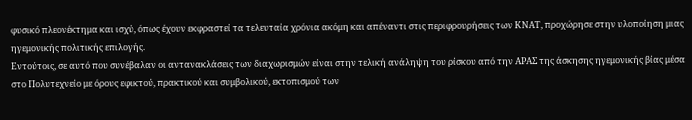φυσικό πλεονέκτημα και ισχύ, όπως έχουν εκφραστεί τα τελευταία χρόνια ακόμη και απέναντι στις περιφρουρήσεις των ΚΝΑΤ, προχώρησε στην υλοποίηση μιας ηγεμονικής πολιτικής επιλογής.
Εντούτοις, σε αυτό που συνέβαλαν οι αντανακλάσεις των διαχωρισμών είναι στην τελική ανάληψη του ρίσκου από την ΑΡΑΣ της άσκησης ηγεμονικής βίας μέσα στο Πολυτεχνείο με όρους εφικτού, πρακτικού και συμβολικού, εκτοπισμού των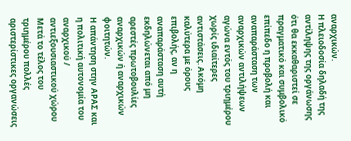αναρχικών.
Η πλειοδοσία δηλαδή της αντίληψης της οργάνωσης ότι θα εκκαθαριστεί σε πραγματικό και συμβολικό επίπεδο η προβολή και αναπαράσταση των αναρχικών αντιλήψεων αγώνα εντός του τριημέρου χωρίς ιδιαίτερες αντιστάσεις. Ακόμη καλύτερα με όρους επιβολής, αν η αναπαράσταση αυτή εκδηλώνεται από μη αρεστές πρωτοβουλίες αναρχικών ή αναρχικών φοιτητών.
Η απάντηση στην ΑΡΑΣ και η πολιτική αυτονομία του αναρχικού / αντιεξουσιαστικού χώρου
Μετά το τέλος του τριημέρου πολλές αριστερίστικες οργανώσεις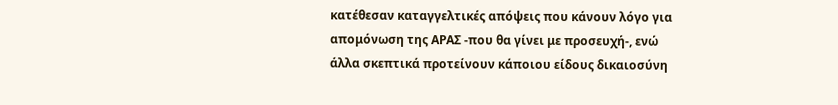κατέθεσαν καταγγελτικές απόψεις που κάνουν λόγο για απομόνωση της ΑΡΑΣ -που θα γίνει με προσευχή-, ενώ άλλα σκεπτικά προτείνουν κάποιου είδους δικαιοσύνη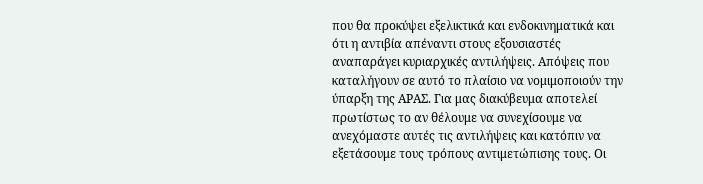που θα προκύψει εξελικτικά και ενδοκινηματικά και ότι η αντιβία απέναντι στους εξουσιαστές αναπαράγει κυριαρχικές αντιλήψεις. Απόψεις που καταλήγουν σε αυτό το πλαίσιο να νομιμοποιούν την ύπαρξη της ΑΡΑΣ. Για μας διακύβευμα αποτελεί πρωτίστως το αν θέλουμε να συνεχίσουμε να ανεχόμαστε αυτές τις αντιλήψεις και κατόπιν να εξετάσουμε τους τρόπους αντιμετώπισης τους. Οι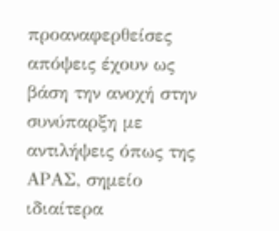προαναφερθείσες απόψεις έχουν ως βάση την ανοχή στην συνύπαρξη με αντιλήψεις όπως της ΑΡΑΣ, σημείο ιδιαίτερα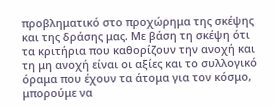προβληματικό στο προχώρημα της σκέψης και της δράσης μας. Με βάση τη σκέψη ότι τα κριτήρια που καθορίζουν την ανοχή και τη μη ανοχή είναι οι αξίες και το συλλογικό όραμα που έχουν τα άτομα για τον κόσμο, μπορούμε να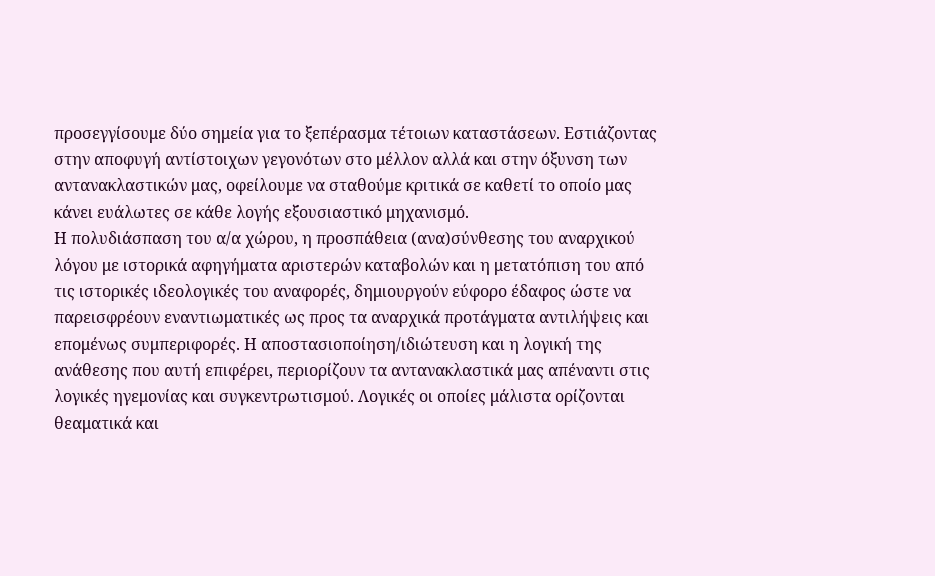προσεγγίσουμε δύο σημεία για το ξεπέρασμα τέτοιων καταστάσεων. Εστιάζοντας στην αποφυγή αντίστοιχων γεγονότων στο μέλλον αλλά και στην όξυνση των αντανακλαστικών μας, οφείλουμε να σταθούμε κριτικά σε καθετί το οποίο μας κάνει ευάλωτες σε κάθε λογής εξουσιαστικό μηχανισμό.
Η πολυδιάσπαση του α/α χώρου, η προσπάθεια (ανα)σύνθεσης του αναρχικού λόγου με ιστορικά αφηγήματα αριστερών καταβολών και η μετατόπιση του από τις ιστορικές ιδεολογικές του αναφορές, δημιουργούν εύφορο έδαφος ώστε να παρεισφρέουν εναντιωματικές ως προς τα αναρχικά προτάγματα αντιλήψεις και επομένως συμπεριφορές. Η αποστασιοποίηση/ιδιώτευση και η λογική της ανάθεσης που αυτή επιφέρει, περιορίζουν τα αντανακλαστικά μας απέναντι στις λογικές ηγεμονίας και συγκεντρωτισμού. Λογικές οι οποίες μάλιστα ορίζονται θεαματικά και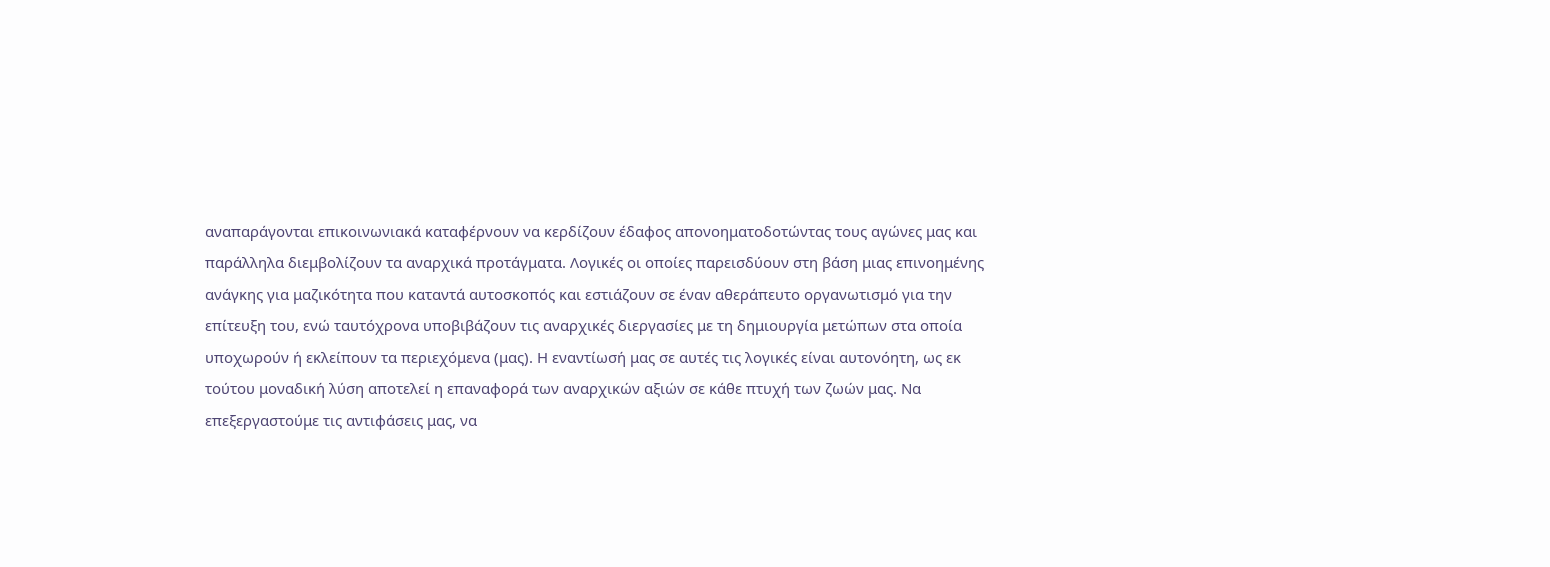αναπαράγονται επικοινωνιακά καταφέρνουν να κερδίζουν έδαφος απονοηματοδοτώντας τους αγώνες μας και παράλληλα διεμβολίζουν τα αναρχικά προτάγματα. Λογικές οι οποίες παρεισδύουν στη βάση μιας επινοημένης ανάγκης για μαζικότητα που καταντά αυτοσκοπός και εστιάζουν σε έναν αθεράπευτο οργανωτισμό για την επίτευξη του, ενώ ταυτόχρονα υποβιβάζουν τις αναρχικές διεργασίες με τη δημιουργία μετώπων στα οποία υποχωρούν ή εκλείπουν τα περιεχόμενα (μας). Η εναντίωσή μας σε αυτές τις λογικές είναι αυτονόητη, ως εκ τούτου μοναδική λύση αποτελεί η επαναφορά των αναρχικών αξιών σε κάθε πτυχή των ζωών μας. Να επεξεργαστούμε τις αντιφάσεις μας, να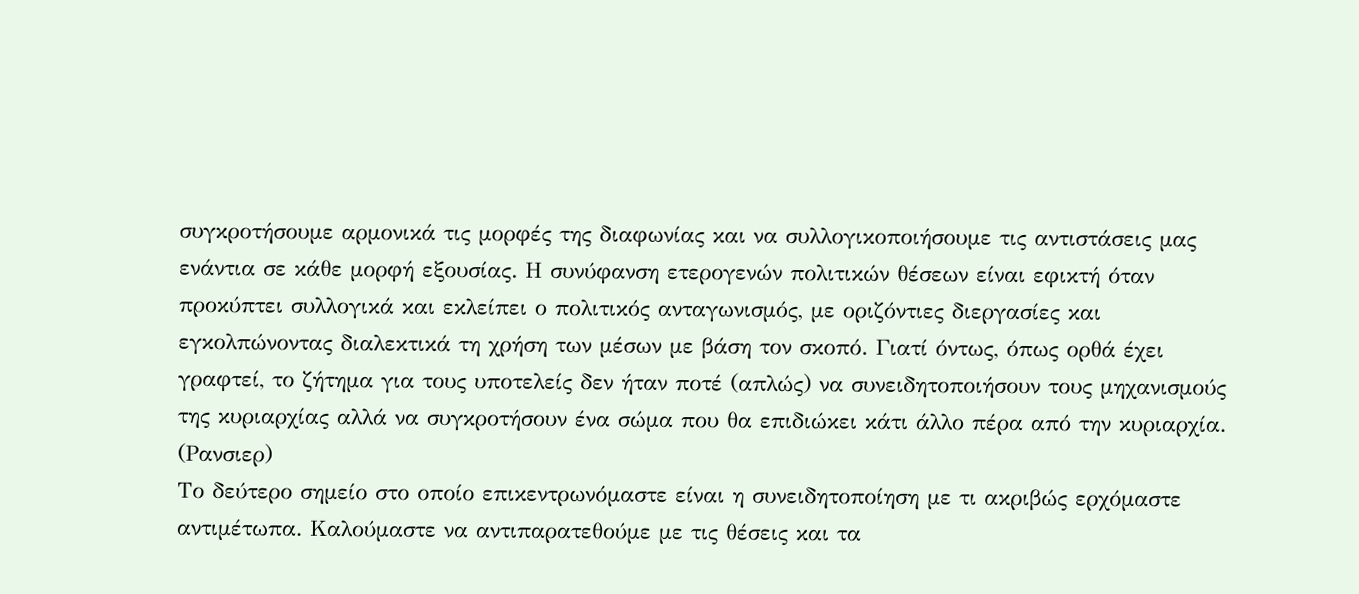συγκροτήσουμε αρμονικά τις μορφές της διαφωνίας και να συλλογικοποιήσουμε τις αντιστάσεις μας ενάντια σε κάθε μορφή εξουσίας. Η συνύφανση ετερογενών πολιτικών θέσεων είναι εφικτή όταν προκύπτει συλλογικά και εκλείπει ο πολιτικός ανταγωνισμός, με οριζόντιες διεργασίες και εγκολπώνοντας διαλεκτικά τη χρήση των μέσων με βάση τον σκοπό. Γιατί όντως, όπως ορθά έχει γραφτεί, το ζήτημα για τους υποτελείς δεν ήταν ποτέ (απλώς) να συνειδητοποιήσουν τους μηχανισμούς της κυριαρχίας αλλά να συγκροτήσουν ένα σώμα που θα επιδιώκει κάτι άλλο πέρα από την κυριαρχία. (Ρανσιερ)
Το δεύτερο σημείο στο οποίο επικεντρωνόμαστε είναι η συνειδητοποίηση με τι ακριβώς ερχόμαστε αντιμέτωπα. Καλούμαστε να αντιπαρατεθούμε με τις θέσεις και τα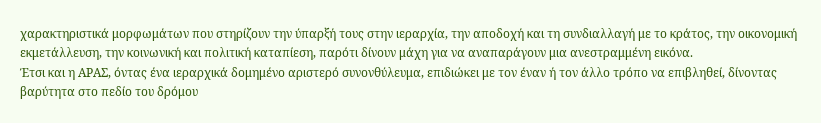χαρακτηριστικά μορφωμάτων που στηρίζουν την ύπαρξή τους στην ιεραρχία, την αποδοχή και τη συνδιαλλαγή με το κράτος, την οικονομική εκμετάλλευση, την κοινωνική και πολιτική καταπίεση, παρότι δίνουν μάχη για να αναπαράγουν μια ανεστραμμένη εικόνα.
Έτσι και η ΑΡΑΣ, όντας ένα ιεραρχικά δομημένο αριστερό συνονθύλευμα, επιδιώκει με τον έναν ή τον άλλο τρόπο να επιβληθεί, δίνοντας βαρύτητα στο πεδίο του δρόμου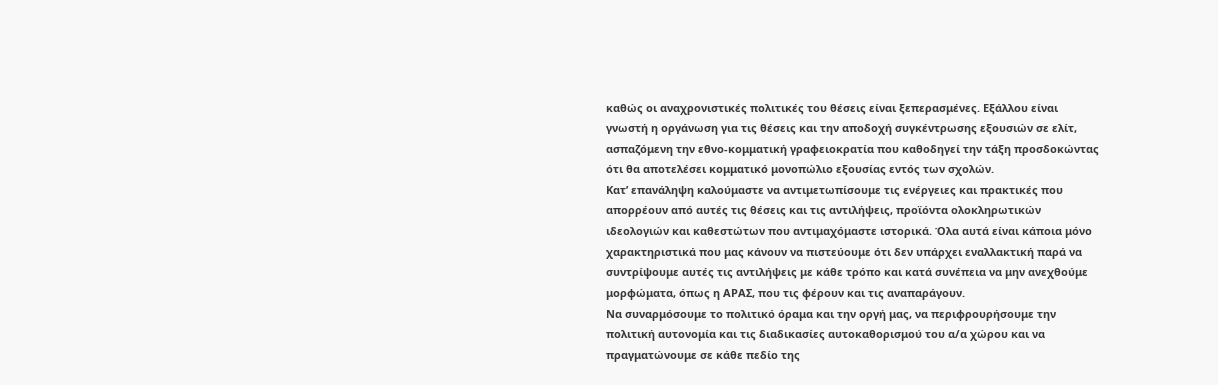καθώς οι αναχρονιστικές πολιτικές του θέσεις είναι ξεπερασμένες. Εξάλλου είναι γνωστή η οργάνωση για τις θέσεις και την αποδοχή συγκέντρωσης εξουσιών σε ελίτ, ασπαζόμενη την εθνο-κομματική γραφειοκρατία που καθοδηγεί την τάξη προσδοκώντας ότι θα αποτελέσει κομματικό μονοπώλιο εξουσίας εντός των σχολών.
Κατ’ επανάληψη καλούμαστε να αντιμετωπίσουμε τις ενέργειες και πρακτικές που απορρέουν από αυτές τις θέσεις και τις αντιλήψεις, προϊόντα ολοκληρωτικών ιδεολογιών και καθεστώτων που αντιμαχόμαστε ιστορικά. Όλα αυτά είναι κάποια μόνο χαρακτηριστικά που μας κάνουν να πιστεύουμε ότι δεν υπάρχει εναλλακτική παρά να συντρίψουμε αυτές τις αντιλήψεις με κάθε τρόπο και κατά συνέπεια να μην ανεχθούμε μορφώματα, όπως η ΑΡΑΣ, που τις φέρουν και τις αναπαράγουν.
Να συναρμόσουμε το πολιτικό όραμα και την οργή μας, να περιφρουρήσουμε την πολιτική αυτονομία και τις διαδικασίες αυτοκαθορισμού του α/α χώρου και να πραγματώνουμε σε κάθε πεδίο της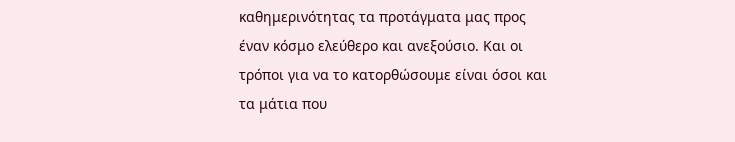καθημερινότητας τα προτάγματα μας προς έναν κόσμο ελεύθερο και ανεξούσιο. Και οι τρόποι για να το κατορθώσουμε είναι όσοι και τα μάτια που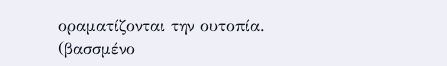οραματίζονται την ουτοπία.
(βασσμένο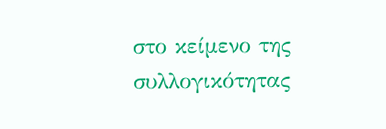στο κείμενο της συλλογικότητας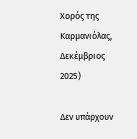Χορός της Καρμανιόλας, Δεκέμβριος 2025)

Δεν υπάρχουν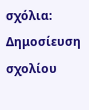σχόλια:
Δημοσίευση σχολίου